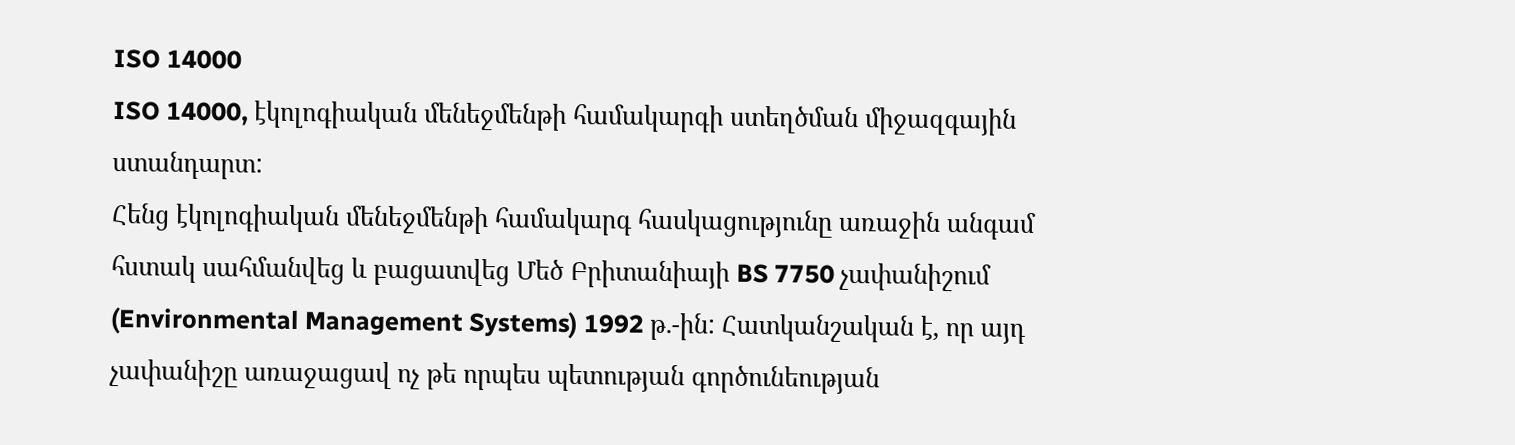ISO 14000
ISO 14000, էկոլոգիական մենեջմենթի համակարգի ստեղծման միջազգային ստանդարտ:
Հենց էկոլոգիական մենեջմենթի համակարգ հասկացությունը առաջին անգամ հստակ սահմանվեց և բացատվեց Մեծ Բրիտանիայի BS 7750 չափանիշում (Environmental Management Systems) 1992 թ.-ին: Հատկանշական է, որ այդ չափանիշը առաջացավ ոչ թե որպես պետության գործունեության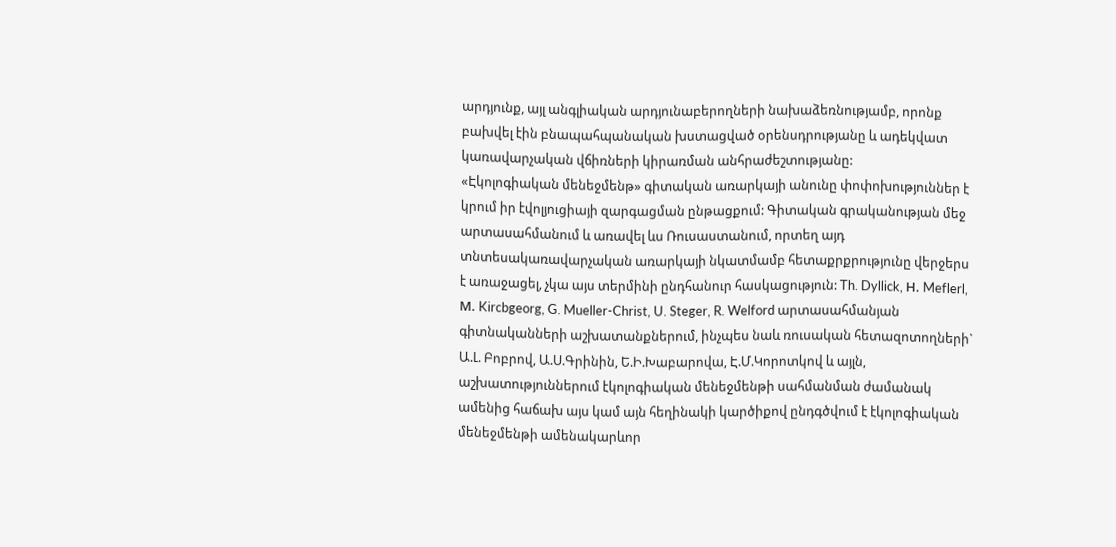արդյունք, այլ անգլիական արդյունաբերողների նախաձեռնությամբ, որոնք բախվել էին բնապահպանական խստացված օրենսդրությանը և ադեկվատ կառավարչական վճիռների կիրառման անհրաժեշտությանը:
«Էկոլոգիական մենեջմենթ» գիտական առարկայի անունը փոփոխություններ է կրում իր էվոլյուցիայի զարգացման ընթացքում: Գիտական գրականության մեջ արտասահմանում և առավել ևս Ռուսաստանում, որտեղ այդ տնտեսակառավարչական առարկայի նկատմամբ հետաքրքրությունը վերջերս է առաջացել, չկա այս տերմինի ընդհանուր հասկացություն: Th. Dyllick, Н. Meflerl, М. Kircbgeorg, G. Mueller-Christ, U. Steger, R. Welford արտասահմանյան գիտնականների աշխատանքներում, ինչպես նաև ռուսական հետազոտողների` Ա.Լ. Բոբրով, Ա.Ս.Գրինին, Ե.Ի.Խաբարովա, Է.Մ.Կորոտկով և այլն, աշխատություններում էկոլոգիական մենեջմենթի սահմանման ժամանակ ամենից հաճախ այս կամ այն հեղինակի կարծիքով ընդգծվում է էկոլոգիական մենեջմենթի ամենակարևոր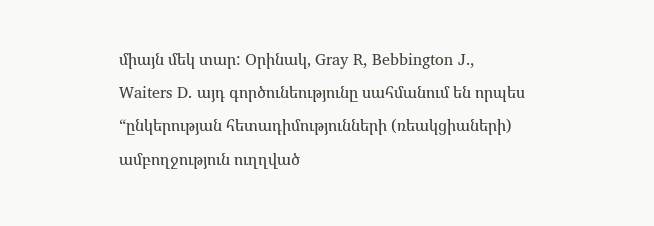միայն մեկ տար: Օրինակ, Gray R, Bebbington J., Waiters D. այդ գործունեությունը սահմանում են որպես “ընկերության հետադիմությունների (ռեակցիաների) ամբողջություն ուղղված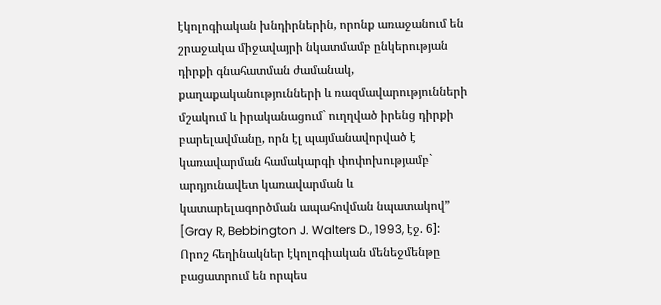էկոլոգիական խնդիրներին, որոնք առաջանում են շրաջակա միջավայրի նկատմամբ ընկերության դիրքի գնահատման ժամանակ, քաղաքականությունների և ռազմավարությունների մշակում և իրականացում` ուղղված իրենց դիրքի բարելավմանը, որն էլ պայմանավորված է կառավարման համակարգի փոփոխությամբ` արդյունավետ կառավարման և կատարելագործման ապահովման նպատակով” [Gray R, Bebbington J. Walters D., 1993, էջ. 6]:
Որոշ հեղինակներ էկոլոգիական մենեջմենթը բացատրում են որպես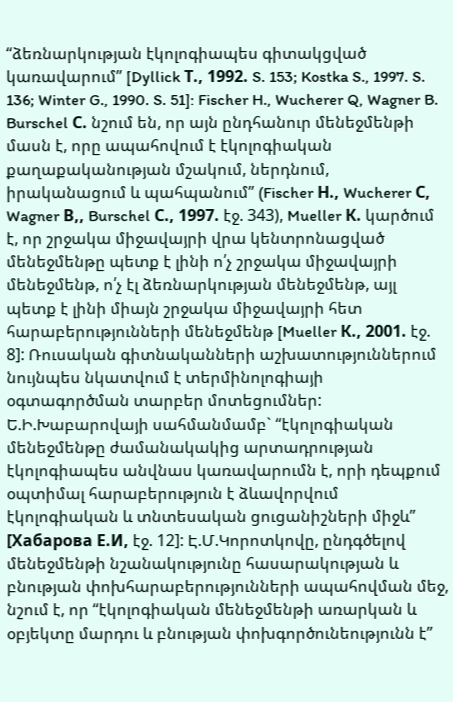“ձեռնարկության էկոլոգիապես գիտակցված կառավարում” [Dyllick Т., 1992. S. 153; Kostka S., 1997. S. 136; Winter G., 1990. S. 51]: Fischer H., Wucherer Q, Wagner B. Burschel С. նշում են, որ այն ընդհանուր մենեջմենթի մասն է, որը ապահովում է էկոլոգիական քաղաքականության մշակում, ներդնում, իրականացում և պահպանում” (Fischer Н., Wucherer С, Wagner В,, Burschel С., 1997. էջ. 343), Mueller К. կարծում է, որ շրջակա միջավայրի վրա կենտրոնացված մենեջմենթը պետք է լինի ո՛չ շրջակա միջավայրի մենեջմենթ, ո՛չ էլ ձեռնարկության մենեջմենթ, այլ պետք է լինի միայն շրջակա միջավայրի հետ հարաբերությունների մենեջմենթ [Mueller К., 2001. էջ. 8]: Ռուսական գիտնականների աշխատություններում նույնպես նկատվում է տերմինոլոգիայի օգտագործման տարբեր մոտեցումներ: Ե.Ի.Խաբարովայի սահմանմամբ` “էկոլոգիական մենեջմենթը ժամանակակից արտադրության էկոլոգիապես անվնաս կառավարումն է, որի դեպքում օպտիմալ հարաբերություն է ձևավորվում էկոլոգիական և տնտեսական ցուցանիշների միջև” [Хабарова Е.И, էջ. 12]: Է.Մ.Կորոտկովը, ընդգծելով մենեջմենթի նշանակությունը հասարակության և բնության փոխհարաբերությունների ապահովման մեջ, նշում է, որ “էկոլոգիական մենեջմենթի առարկան և օբյեկտը մարդու և բնության փոխգործունեությունն է”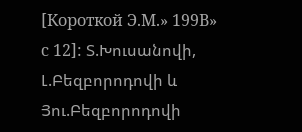[Короткой Э.М.» 199В» с 12]: Տ.Խուսանովի, Լ.Բեզբորոդովի և Յու.Բեզբորոդովի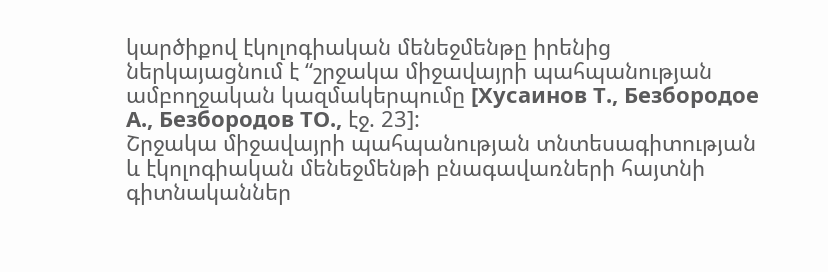կարծիքով էկոլոգիական մենեջմենթը իրենից ներկայացնում է “շրջակա միջավայրի պահպանության ամբողջական կազմակերպումը [Хусаинов Т., Безбородое А., Безбородов ТО., էջ. 23]:
Շրջակա միջավայրի պահպանության տնտեսագիտության և էկոլոգիական մենեջմենթի բնագավառների հայտնի գիտնականներ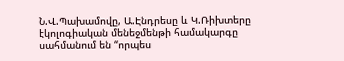Ն.Վ.Պախամովը, Ա.Էնդրեսը և Կ.Ռիխտերը էկոլոգիական մենեջմենթի համակարգը սահմանում են “որպես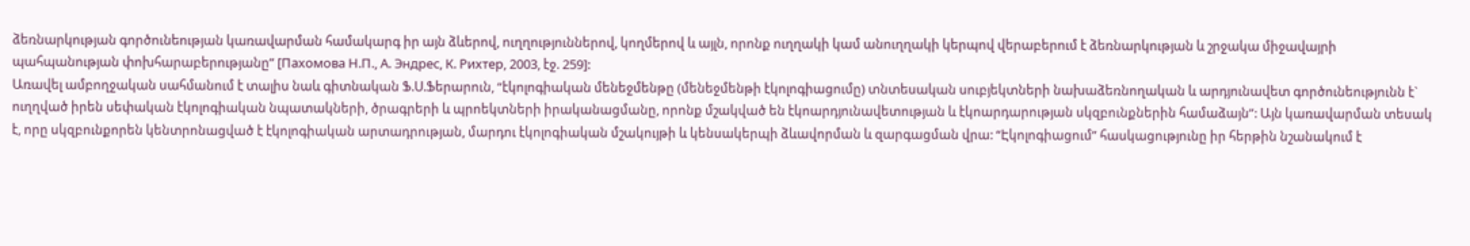ձեռնարկության գործունեության կառավարման համակարգ իր այն ձևերով, ուղղություններով, կողմերով և այլն, որոնք ուղղակի կամ անուղղակի կերպով վերաբերում է ձեռնարկության և շրջակա միջավայրի պահպանության փոխհարաբերությանը” [Пахомова Н.П., А. Эндрес, К. Рихтер, 2003, էջ. 259]:
Առավել ամբողջական սահմանում է տալիս նաև գիտնական Ֆ.Ս.Ֆերարուն, “էկոլոգիական մենեջմենթը (մենեջմենթի էկոլոգիացումը) տնտեսական սուբյեկտների նախաձեռնողական և արդյունավետ գործունեությունն է` ուղղված իրեն սեփական էկոլոգիական նպատակների, ծրագրերի և պրոեկտների իրականացմանը, որոնք մշակված են էկոարդյունավետության և էկոարդարության սկզբունքներին համաձայն”: Այն կառավարման տեսակ է, որը սկզբունքորեն կենտրոնացված է էկոլոգիական արտադրության, մարդու էկոլոգիական մշակույթի և կենսակերպի ձևավորման և զարգացման վրա: “Էկոլոգիացում” հասկացությունը իր հերթին նշանակում է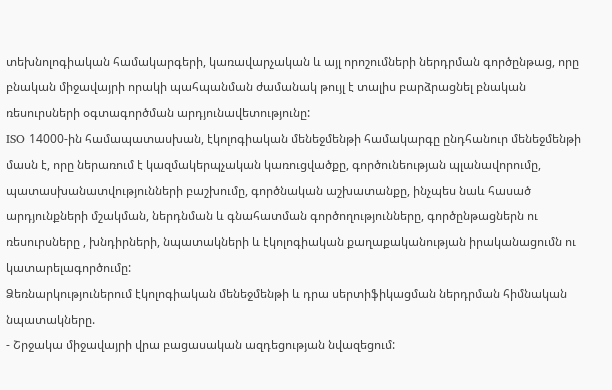տեխնոլոգիական համակարգերի, կառավարչական և այլ որոշումների ներդրման գործընթաց, որը բնական միջավայրի որակի պահպանման ժամանակ թույլ է տալիս բարձրացնել բնական ռեսուրսների օգտագործման արդյունավետությունը:
ISO 14000-ին համապատասխան, էկոլոգիական մենեջմենթի համակարգը ընդհանուր մենեջմենթի մասն է, որը ներառում է կազմակերպչական կառուցվածքը, գործունեության պլանավորումը, պատասխանատվությունների բաշխումը, գործնական աշխատանքը, ինչպես նաև հասած արդյունքների մշակման, ներդնման և գնահատման գործողությունները, գործընթացներն ու ռեսուրսները , խնդիրների, նպատակների և էկոլոգիական քաղաքականության իրականացումն ու կատարելագործումը:
Ձեռնարկություներում էկոլոգիական մենեջմենթի և դրա սերտիֆիկացման ներդրման հիմնական նպատակները.
- Շրջակա միջավայրի վրա բացասական ազդեցության նվազեցում: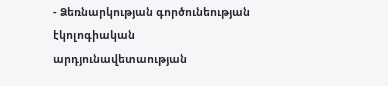- Ձեռնարկության գործունեության էկոլոգիական արդյունավետաության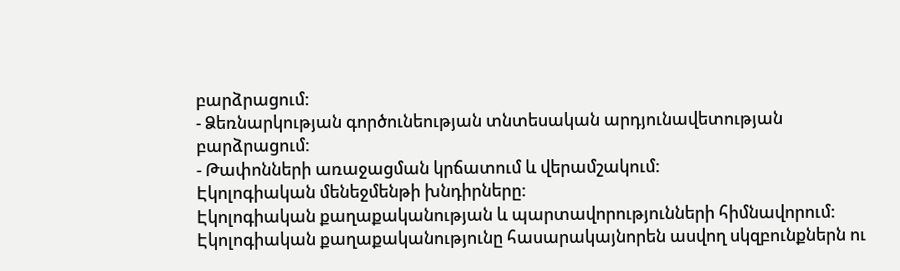բարձրացում:
- Ձեռնարկության գործունեության տնտեսական արդյունավետության բարձրացում:
- Թափոնների առաջացման կրճատում և վերամշակում:
Էկոլոգիական մենեջմենթի խնդիրները:
Էկոլոգիական քաղաքականության և պարտավորությունների հիմնավորում:
Էկոլոգիական քաղաքականությունը հասարակայնորեն ասվող սկզբունքներն ու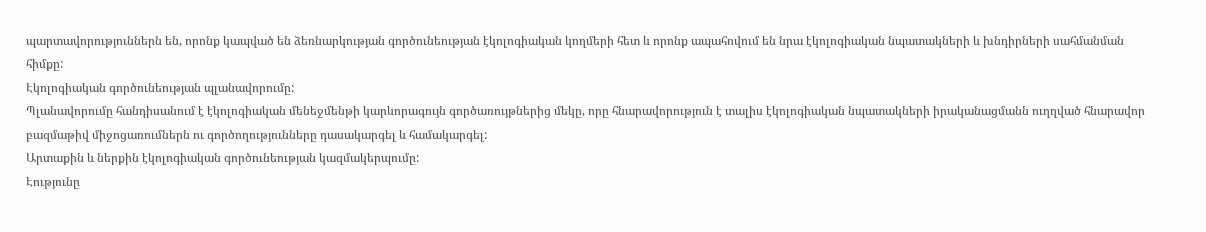պարտավորություններն են, որոնք կապված են ձեռնարկության գործունեության էկոլոգիական կողմերի հետ և որոնք ապահովում են նրա էկոլոգիական նպատակների և խնդիրների սահմանման հիմքը:
Էկոլոգիական գործունեության պլանավորումը:
Պլանավորումը հանդիսանում է էկոլոգիական մենեջմենթի կարևորագույն գործառույթներից մեկը, որը հնարավորություն է տալիս էկոլոգիական նպատակների իրականացմանն ուղղված հնարավոր բազմաթիվ միջոցառումներն ու գործողությունները դասակարգել և համակարգել:
Արտաքին և ներքին էկոլոգիական գործունեության կազմակերպումը:
Էությունը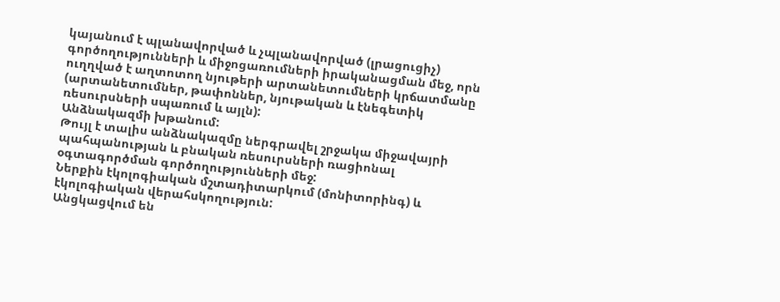կայանում է պլանավորված և չպլանավորված (լրացուցիչ) գործողությունների և միջոցառումների իրականացման մեջ, որն ուղղված է աղտոտող նյութերի արտանետումների կրճատմանը (արտանետումներ, թափոններ, նյութական և էնեգետիկ ռեսուրսների սպառում և այլն):
Անձնակազմի խթանում:
Թույլ է տալիս անձնակազմը ներգրավել շրջակա միջավայրի պահպանության և բնական ռեսուրսների ռացիոնալ օգտագործման գործողությունների մեջ:
Ներքին էկոլոգիական մշտադիտարկում (մոնիտորինգ) և էկոլոգիական վերահսկողություն:
Անցկացվում են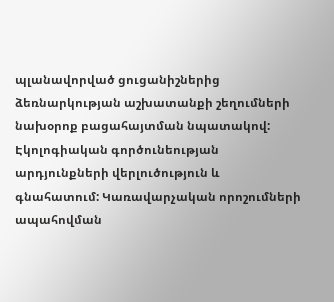պլանավորված ցուցանիշներից ձեռնարկության աշխատանքի շեղումների նախօրոք բացահայտման նպատակով:
Էկոլոգիական գործունեության արդյունքների վերլուծություն և գնահատում: Կառավարչական որոշումների ապահովման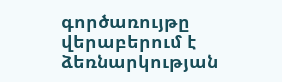գործառույթը վերաբերում է ձեռնարկության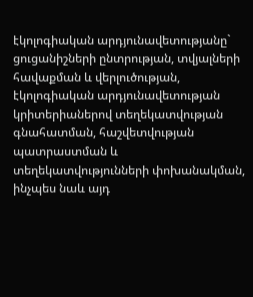էկոլոգիական արդյունավետությանը` ցուցանիշների ընտրության, տվյալների հավաքման և վերլուծության, էկոլոգիական արդյունավետության կրիտերիաներով տեղեկատվության գնահատման, հաշվետվության պատրաստման և տեղեկատվությունների փոխանակման, ինչպես նաև այդ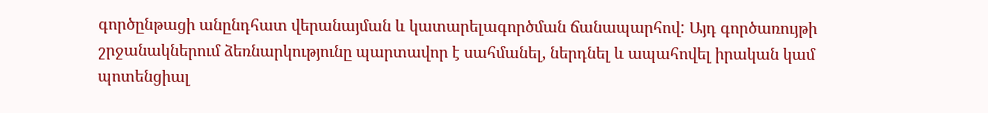գործընթացի անընդհատ վերանայման և կատարելագործման ճանապարհով: Այդ գործառույթի շրջանակներում ձեռնարկությունը պարտավոր է սահմանել, ներդնել և ապահովել իրական կամ պոտենցիալ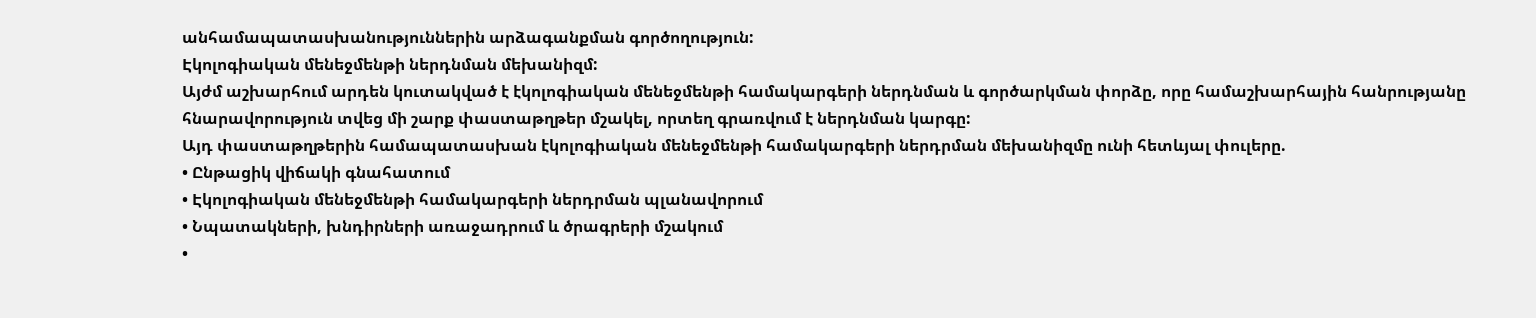անհամապատասխանություններին արձագանքման գործողություն:
Էկոլոգիական մենեջմենթի ներդնման մեխանիզմ:
Այժմ աշխարհում արդեն կուտակված է էկոլոգիական մենեջմենթի համակարգերի ներդնման և գործարկման փորձը, որը համաշխարհային հանրությանը հնարավորություն տվեց մի շարք փաստաթղթեր մշակել, որտեղ գրառվում է ներդնման կարգը:
Այդ փաստաթղթերին համապատասխան էկոլոգիական մենեջմենթի համակարգերի ներդրման մեխանիզմը ունի հետևյալ փուլերը.
• Ընթացիկ վիճակի գնահատում
• Էկոլոգիական մենեջմենթի համակարգերի ներդրման պլանավորում
• Նպատակների, խնդիրների առաջադրում և ծրագրերի մշակում
•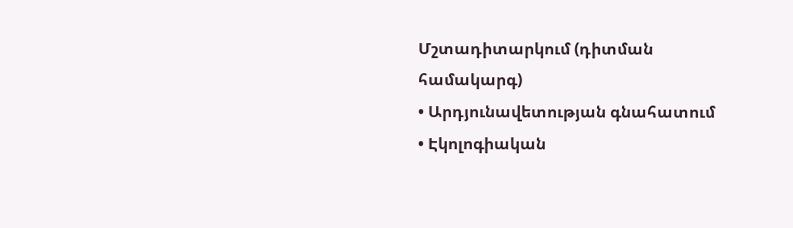Մշտադիտարկում (դիտման համակարգ)
• Արդյունավետության գնահատում
• Էկոլոգիական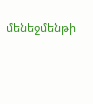մենեջմենթի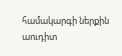համակարգի ներքին աուդիտ